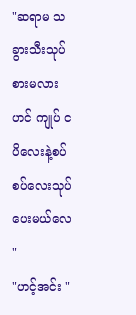"ဆရာမ သခွားသီးသုပ်စားမလားဟင် ကျုပ် ငပိလေးနဲ့စပ်စပ်လေးသုပ်ပေးမယ်လေ "
"ဟင့်အင်း "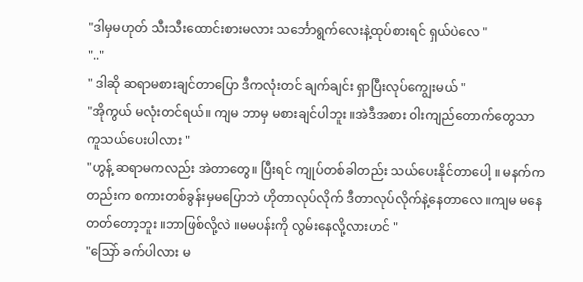"ဒါမှမဟုတ် သီးသီးထောင်းစားမလား သင်္ဘောရွက်လေးနဲ့ထုပ်စားရင် ရှယ်ပဲလေ "
".."
" ဒါဆို ဆရာမစားချင်တာပြော ဒီကလုံးတင် ချက်ချင်း ရှာပြီးလုပ်ကျွေးမယ် "
"အိုကွယ် မလုံးတင်ရယ်။ ကျမ ဘာမှ မစားချင်ပါဘူး ။အဲဒီအစား ၀ါးကျည်တောက်တွေသာ ကူသယ်ပေးပါလား "
"ဟွန့် ဆရာမကလည်း အဲတာတွေ။ ပြီးရင် ကျုပ်တစ်ခါတည်း သယ်ပေးနိုင်တာပေါ့ ။ မနက်ကတည်းက စကားတစ်ခွန်းမှမပြောဘဲ ဟိုတာလုပ်လိုက် ဒီတာလုပ်လိုက်နဲ့နေတာလေ ။ကျမ မနေတတ်တော့ဘူး ။ဘာဖြစ်လို့လဲ ။မမပန်းကို လွမ်းနေလို့လားဟင် "
"သြော် ခက်ပါလား မ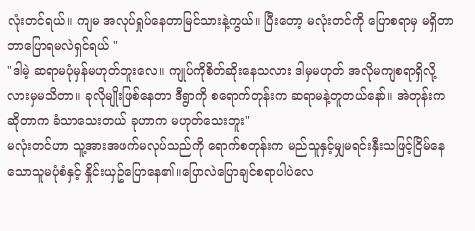လုံးတင်ရယ်။ ကျမ အလုပ်ရှုပ်နေတာမြင်သားနဲ့ကွယ်။ ပြီးတော့ မလုံးတင်ကို ပြောစရာမှ မရှိတာ ဘာပြောရမလဲရှင်ရယ် "
"ဒါမဲ့ ဆရာမပုံမှန်မဟုတ်ဘူးလေ။ ကျုပ်ကိုစိတ်ဆိုးနေသလား ဒါမှမဟုတ် အလိုမကျစရာရှိလို့လားမှမသိတာ။ ခုလိုမျိုးဖြစ်နေတာ ဒီရွာကို စရောက်တုန်းက ဆရာမနဲ့တူတယ်နော်။ အဲတုန်းကဆိုတာက ခံသာသေးတယ် ခုဟာက မဟုတ်သေးဘူး"
မလုံးတင်ဟာ သူ့အားအဖက်မလုပ်သည်ကို ရောက်စတုန်းက မည်သူနှင့်မျှမရင်းနှီးသဖြင့်ငြိမ်နေသောသူမပုံစံနှင့် နှိုင်းယှဥ်ပြောနေ၏။ပြောလဲပြောချင်စရာပါပဲလေ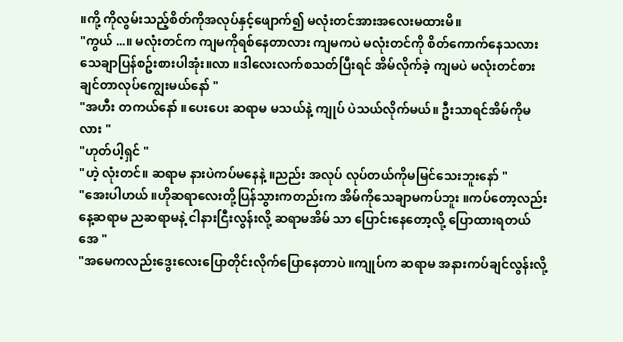။ကို့ ကိုလွမ်းသည့်စိတ်ကိုအလုပ်နှင့်ဖျောက်၍ မလုံးတင်အားအလေးမထားမိ။
"ကွယ် ...။ မလုံးတင်က ကျမကိုရစ်နေတာလား ကျမကပဲ မလုံးတင်ကို စိတ်ကောက်နေသလား သေချာပြန်စဥ်းစားပါအုံး။လာ ။ဒါလေးလက်စသတ်ပြီးရင် အိမ်လိုက်ခဲ့ ကျမပဲ မလုံးတင်စားချင်တာလုပ်ကျွေးမယ်နော် "
"အဟီး တကယ်နော် ။ပေးပေး ဆရာမ မသယ်နဲ့ ကျုပ် ပဲသယ်လိုက်မယ်။ ဦးသာရင်အိမ်ကိုမလား "
"ဟုတ်ပါ့ရှင် "
"ဟဲ့ လုံးတင်။ ဆရာမ နားပဲကပ်မနေနဲ့ ။ညည်း အလုပ် လုပ်တယ်ကိုမမြင်သေးဘူးနော် "
"အေးပါဟယ် ။ဟိုဆရာလေးတို့ပြန်သွားကတည်းက အိမ်ကိုသေချာမကပ်ဘူး ။ကပ်တော့လည်း နေ့ဆရာမ ညဆရာမနဲ့ ငါနားငြီးလွန်းလို့ ဆရာမအိမ် သာ ပြောင်းနေတော့လို့ ပြောထားရတယ်အေ "
"အမေကလည်းဒွေးလေးပြောတိုင်းလိုက်ပြောနေတာပဲ ။ကျုပ်က ဆရာမ အနားကပ်ချင်လွန်းလို့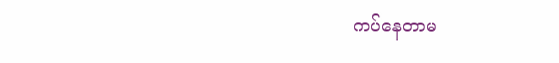ကပ်နေတာမ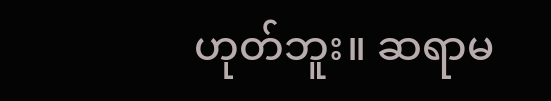ဟုတ်ဘူး။ ဆရာမ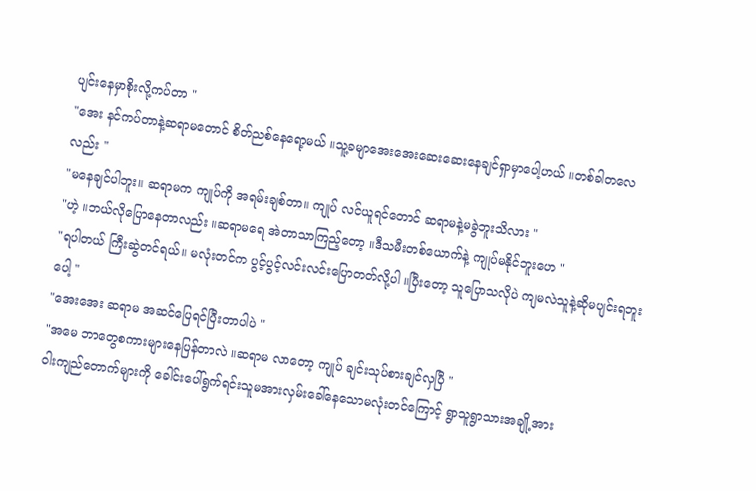ပျင်းနေမှာစိုးလို့ကပ်တာ "
"အေး နင်ကပ်တာနဲ့ဆရာမတောင် စိတ်ညစ်နေရော့မယ် ။သူ့ခမျာအေးအေးဆေးဆေးနေချင်ရှာမှာပေါ့ဟယ် ။တစ်ခါတလေလည်း "
"မနေချင်ပါဘူး။ ဆရာမက ကျုပ်ကို အရမ်းချစ်တာ။ ကျုပ် လင်ယူရင်တောင် ဆရာမနဲ့မခွဲဘူးသိလား "
"ဟဲ့ ။ဘယ်လိုပြောနေတာလည်း ။ဆရာမရေ အဲတာသာကြည့်တော့ ။ဒီသမီးတစ်ယောက်နဲ့ ကျုပ်မနိုင်ဘူးဟေ "
"ရပါတယ် ကြီးဆွဲတင်ရယ်။ မလုံးတင်က ပွင့်ပွင့်လင်းလင်းပြောတတ်လို့ပါ ။ပြီးတော့ သူပြောသလိုပဲ ကျမလဲသူနဲ့ဆိုမပျင်းရဘူးပေါ့ "
"အေးအေး ဆရာမ အဆင်ပြေရင်ပြီးတာပါပဲ "
"အမေ ဘာတွေစကားများနေပြန်တာလဲ ။ဆရာမ လာတော့ ကျုပ် ချင်းသုပ်စားချင်လှပြီ "
၀ါးကျည်တောက်များကို ခေါင်းပေါ်ရွက်ရင်းသူမအားလှမ်းခေါ်နေသောမလုံးတင်ကြောင့် ရွာသူရွာသားအချို့အား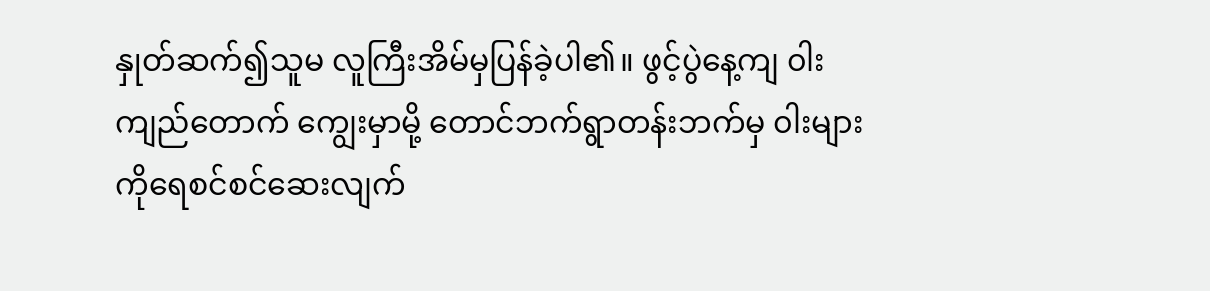နှုတ်ဆက်၍သူမ လူကြီးအိမ်မှပြန်ခဲ့ပါ၏။ ဖွင့်ပွဲနေ့ကျ ၀ါးကျည်တောက် ကျွေးမှာမို့ တောင်ဘက်ရွာတန်းဘက်မှ ၀ါးများကိုရေစင်စင်ဆေးလျက်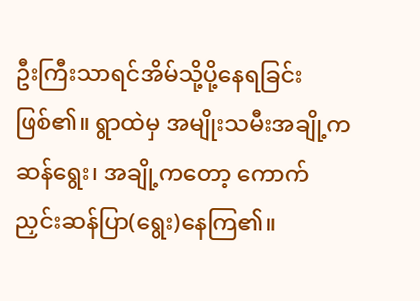ဦးကြီးသာရင်အိမ်သို့ပို့နေရခြင်းဖြစ်၏။ ရွာထဲမှ အမျိုးသမီးအချို့က ဆန်ရွေး၊ အချို့ကတော့ ကောက်ညှင်းဆန်ပြာ(ရွေး)နေကြ၏။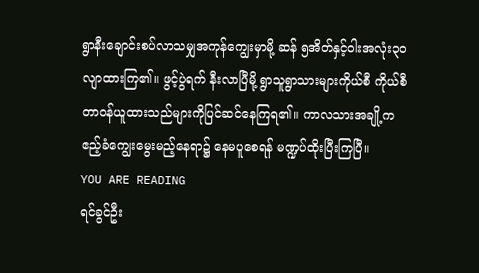ရွာနီးချောင်းစပ်လာသမျှအကုန်ကျွေးမှာမို့ ဆန် ၅အိတ်နှင့်၀ါးအလုံး၃၀ လျာထားကြ၏။ ဖွင့်ပွဲရက် နီးလာပြီမို့ ရွာသူရွာသားများကိုယ်စီ ကိုယ်စီ တာ၀န်ယူထားသည်များကိုပြင်ဆင်နေကြရ၏။ ကာလသားအချို့က ဧည့်ခံကျွေးမွေးမည့်နေရာ၌ နေမပူစေရန် မဏ္ဍပ်ထိုးပြီးကြပြီ။
YOU ARE READING
ရင်ခွင်ဦး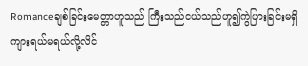Romanceချစ်ခြင်းမေတ္တာဟူသည် ကြီးသည်ငယ်သည်ဟူ၍ကွဲပြားခြင်းမရှိ ကျားရယ်မရယ်လို့လိင်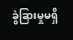ခွဲခြားမှုမရှိ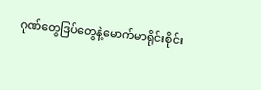ဂုဏ်တွေဒြပ်တွေနဲ့မောက်မာရိုင်းစိုင်း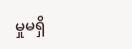မှုမရှိ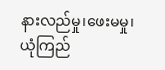နားလည်မှု၊ဖေးမမှု၊ယုံကြည်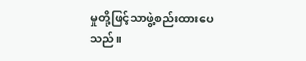မှုတို့ဖြင့်သာဖွဲ့စည်းထားပေသည်။